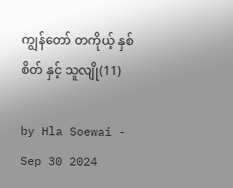ကျွန်တော် တကိုယ့် နှစ်စိတ် နှင့် သူလျို(11)

by Hla Soewai - Sep 30 2024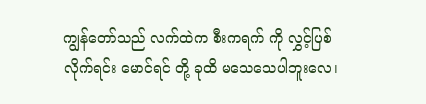ကျွန်တော်သည် လက်ထဲက စီးကရက် ကို လွှင့်ပြစ်လိုက်ရင်း မောင်ရင် တို့ ခုထိ မသေသေပါဘူးလေ၊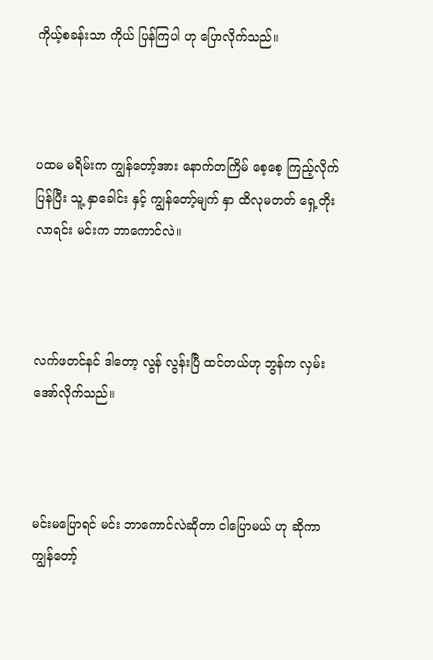ကိုယ့်စခန်းသာ ကိုယ် ပြန်ကြပါ ဟု ‌ပြောလိုက်သည်။



ပထမ မရိမ်းက ကျွန်တော့်အား နောက်တကြိမ် စေ့စေ့ ကြည့်လိုက်ပြန်ပြီး သူ့ နှာခေါင်း နှင့် ကျွန်တော့်မျက် နှာ ထိလုမတတ် ရှေ့တိုးလာရင်း မင်းက ဘာကောင်လဲ။



လက်ဖတင်နင် ဒါတော့ လွန် လွန်းပြီ ထင်တယ်ဟု ဘွန်က လှမ်းအော်လိုက်သည်။



မင်းမပြောရင် မင်း ဘာကောင်လဲဆိုတာ ငါပြောမယ် ဟု ဆိုကာ ကျွန်တော့်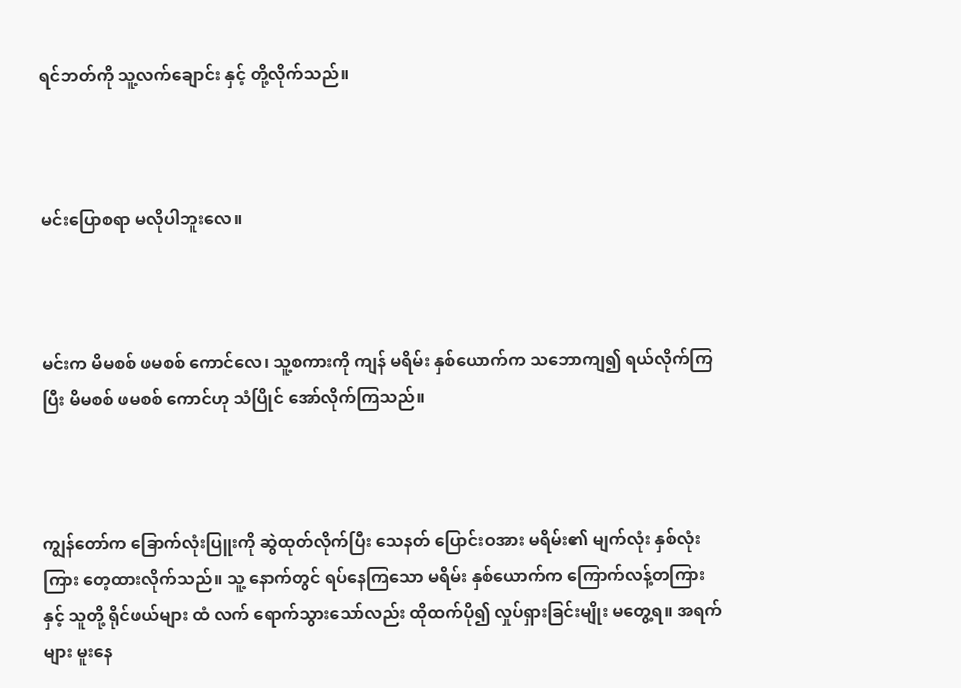ရင်ဘတ်ကို သူ့လက်ချောင်း နှင့် တို့လိုက်သည်။



မင်းပြောစရာ မလိုပါဘူးလေ။



မင်းက မိမစစ် ဖမစစ် ကောင်လေ၊ သူ့စကားကို ကျန် မရိမ်း နှစ်ယောက်က သဘောကျ၍ ရယ်လိုက်ကြပြီး မိမစစ် ဖမစစ် ကောင်ဟု သံပြိုင် အော်လိုက်ကြသည်။



ကျွန်တော်က ခြောက်လုံးပြူးကို ဆွဲထုတ်လိုက်ပြီး သေနတ် ပြောင်းဝအား မရိမ်း၏ မျက်လုံး နှစ်လုံးကြား တေ့ထားလိုက်သည်။ သူ့ နောက်တွင် ရပ်နေကြသော မရိမ်း နှစ်ယောက်က ကြောက်လန့်တကြား နှင့် သူတို့ ရိုင်ဖယ်များ ထံ လက် ရောက်သွားသော်လည်း ထိုထက်ပို၍ လှုပ်ရှားခြင်းမျိုး မတွေ့ရ။ အရက်များ မူးနေ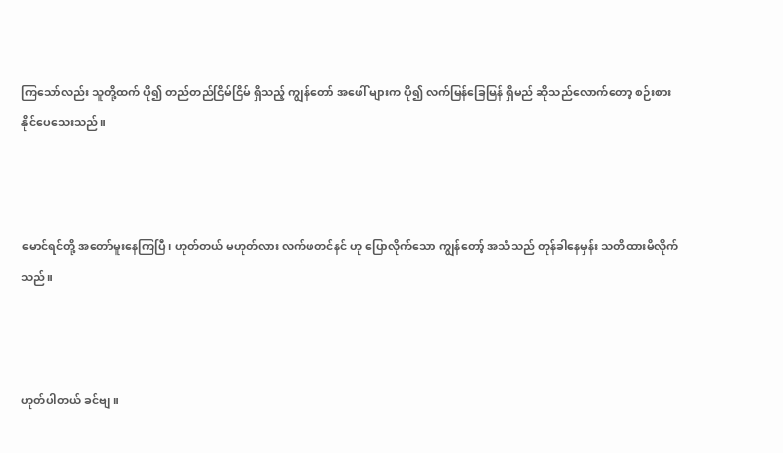ကြသော်လည်း သူတို့ထက် ပို၍ တည်တည်ငြိမ်ငြိမ် ရှိသည့် ကျွန်တော် အဖေါ် များက ပို၍ လက်မြန်ခြေမြန် ရှိမည် ဆိုသည်လောက်တော့ စဉ်းစား နိုင်ပေသေးသည်။



မောင်ရင်တို့ အတော်မူးနေကြပြီ၊ ဟုတ်တယ် မဟုတ်လား လက်ဖတင်နင် ဟု ပြောလိုက်သော ကျွန်တော့် အသံသည် တုန်ခါနေမှန်း သတိထားမိလိုက်သည်။



ဟုတ်ပါတယ် ခင်ဗျ။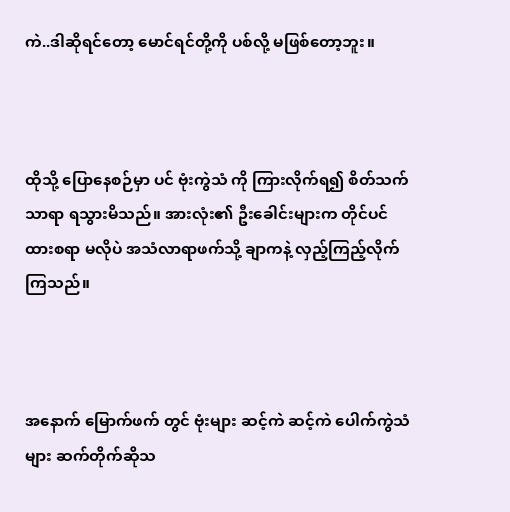ကဲ..ဒါဆိုရင်တော့ မောင်ရင်တို့ကို ပစ်လို့ မဖြစ်တော့ဘူး။



ထိုသို့ ပြောနေစဉ်မှာ ပင် ဗုံးကွဲသံ ကို ကြားလိုက်ရ၍ စိတ်သက်သာရာ ရသွားမိသည်။ အားလုံး၏ ‌ဦးခေါင်းများက တိုင်ပင် ထားစရာ မလိုပဲ အသံလာရာဖက်သို့ ချာကနဲ့ လှည့်ကြည့်လိုက်ကြသည်။



အနောက် မြောက်ဖက် တွင် ဗုံးများ ဆင့်ကဲ ဆင့်ကဲ ပေါက်ကွဲသံများ ဆက်တိုက်ဆိုသ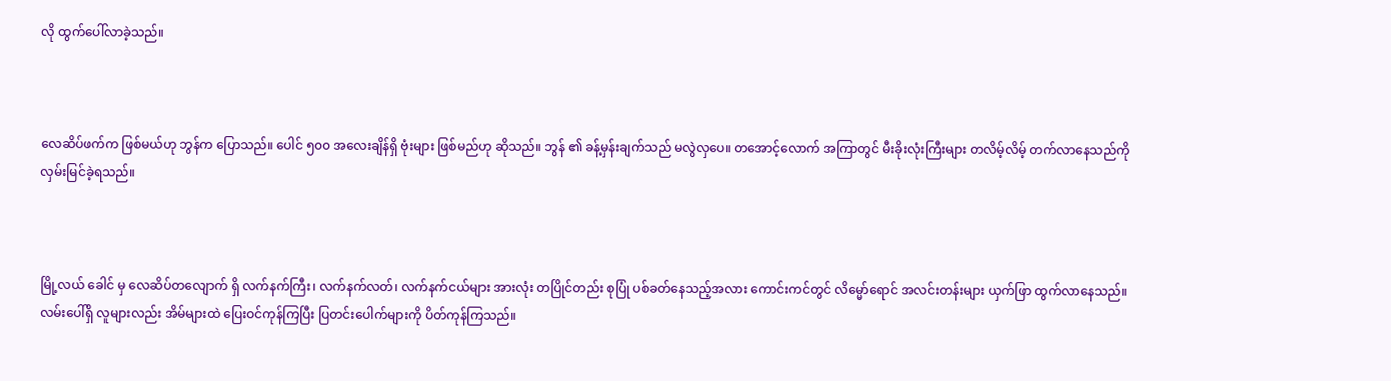လို ထွက်ပေါ်လာခဲ့သည်။



လေဆိပ်ဖက်က ဖြစ်မယ်ဟု ဘွန်က ပြောသည်။ ပေါင် ၅၀၀ အလေးချိန်ရှိ ဗုံးများ ဖြစ်မည်ဟု ဆိုသည်။ ဘွန် ၏ ခန့်မှန်းချက်သည် မလွဲလှပေ။ တအောင့်လောက် အကြာတွင် မီးခိုးလုံးကြီးများ တလိမ့်လိမ့် တက်လာနေသည်ကို လှမ်းမြင်ခဲ့ရသည်။



မြို့လယ် ခေါင် မှ လေဆိပ်တလျောက် ရှိ လက်နက်ကြီး၊ လက်နက်လတ်၊ လက်နက်ငယ်များ အားလုံး တပြိုင်တည်း စုပြုံ ပစ်ခတ်နေသည့်အလား ကောင်းကင်တွင် လိမ္မော်ရောင် အလင်းတန်းများ ယှက်ဖြာ ထွက်လာနေသည်။ လမ်းပေါ်ရှိ လူများလည်း အိမ်များထဲ ပြေးဝင်ကုန်ကြပြီး ပြတင်းပေါက်များကို ပိတ်ကုန်ကြသည်။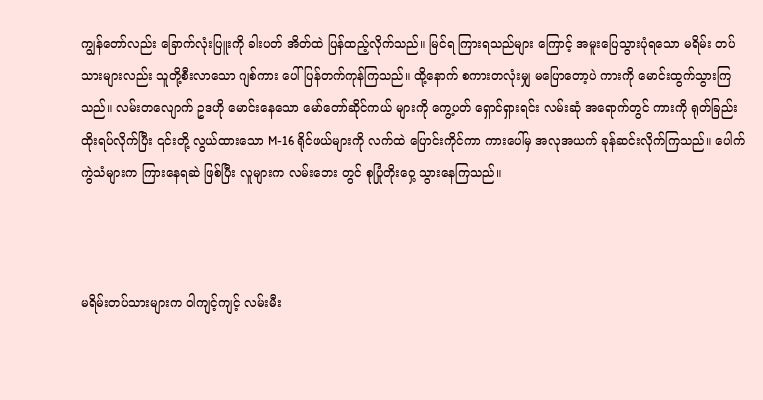ကျွန်တော်လည်း ခြောက်လုံးပြူးကို ခါးပတ် အိတ်ထဲ ပြန်ထည့်လိုက်သည်။ မြင်ရ ကြားရသည်များ ကြောင့် အမူးပြေသွားပုံရသော မရိမ်း တပ်သားများလည်း သူတို့စီးလာသော ဂျစ်ကား ပေါ် ပြန်တက်ကုန်ကြသည်။ ထို့နောက် စကားတလုံးမျှ မပြောတော့ပဲ ကားကို မောင်းထွက်သွားကြသည်။ လမ်းတလျောက် ဥဒဟို မောင်းနေသော မော်တော်ဆိုင်ကယ် များကို ကွေ့ပတ် ရှောင်ရှားရင်း လမ်းဆုံ အရောက်တွင် ကားကို ရုတ်ခြည်း ထိုးရပ်လိုက်ပြီး ၎င်းတို့ လွယ်ထားသော M-16 ရိုင်ဖယ်များကို လက်ထဲ ပြောင်းကိုင်ကာ ကားပေါ်မှ အလုအယက် ခုန်ဆင်းလိုက်ကြသည်။ ပေါက်ကွဲသံများက ကြားနေရဆဲ ဖြစ်ပြီး လူများက လမ်းဘေး တွင် စုပြုံတိုးဝှေ့ သွားနေကြသည်။



မရိမ်းတပ်သားများက ဝါကျင့်ကျင့် လမ်းမီး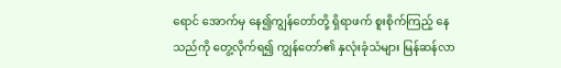ရောင်‌ အောက်မှ နေ၍ကျွန်တော်တို့ ရှိရာဖက် စူးစိုက်ကြည့် နေသည်ကို တွေ့လိုက်ရ၍ ကျွန်တော်၏ နှလုံးခုံသံများ မြန်ဆန်လာ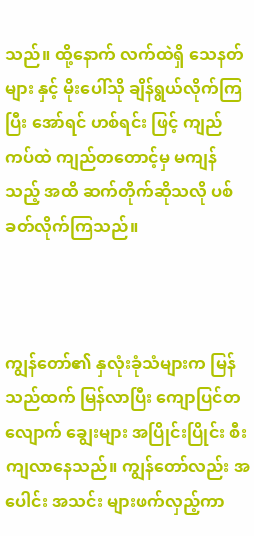သည်။ ထို့နောက် လက်ထဲရှိ သေနတ်များ နှင့် မိုးပေါ်သို ချိန်ရွယ်လိုက်ကြပြီး အော်ရင် ဟစ်ရင်း ဖြင့် ကျည်ကပ်ထဲ ကျည်တတောင့်မှ မကျန်သည့် အထိ ဆက်တိုက်ဆိုသလို ပစ်ခတ်လိုက်ကြသည်။



ကျွန်တော်၏ နှလုံးခုံသံများက မြန်သည်ထက် မြန်လာပြီး ကျောပြင်တလျောက် ချွေးများ အပြိုင်းပြိုင်း စီးကျလာနေသည်။ ကျွန်တော်လည်း အပေါင်း အသင်း များဖက်လှည့်ကာ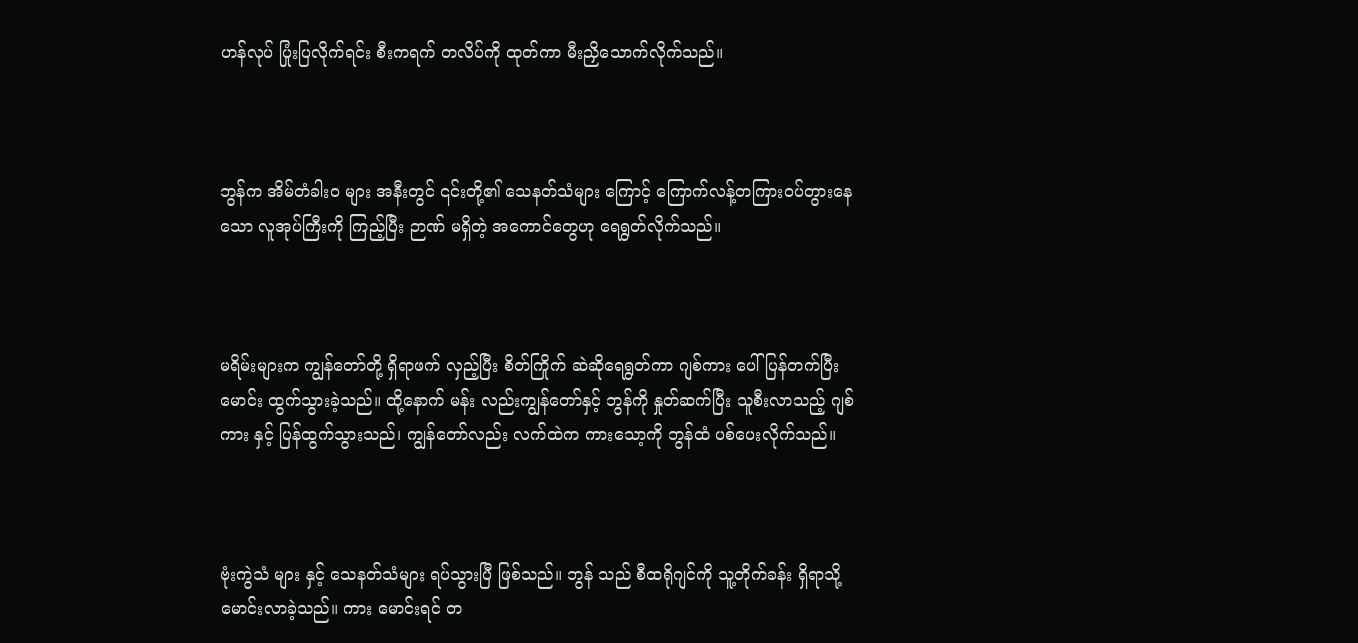ဟန်လုပ် ပြုံးပြလိုက်ရင်း စီးကရက် တလိပ်ကို ထုတ်ကာ မီးညှိသောက်လိုက်သည်။



ဘွန်က အိမ်တံခါးဝ များ အနီးတွင် ၎င်းတို့၏ သေနတ်သံများ ကြောင့် ကြောက်လန့်တကြားဝပ်တွားနေသော လူအုပ်ကြီးကို ကြည့်ပြီး ဉာဏ် မရှိတဲ့ အကောင်တွေဟု ရေရွတ်လိုက်သည်။



မရိမ်းများက ကျွန်တော်တို့ ရှိရာဖက် လှည့်ပြီး စိတ်ကြိုက် ‌ဆဲဆိုရေရွတ်ကာ ဂျစ်ကား ပေါ် ပြန်တက်ပြီး မောင်း ထွက်သွားခဲ့သည်။ ထို့နောက် မန်း လည်းကျွန်တော်နှင့် ဘွန်ကို နှုတ်ဆက်ပြီး သူစီးလာသည့် ဂျစ်ကား နှင့် ပြန်ထွက်သွားသည်၊ ကျွန်တော်လည်း လက်ထဲက ကားသော့ကို ဘွန်ထံ ပစ်ပေးလိုက်သည်။



ဗုံးကွဲသံ များ နှင့် သေနတ်သံများ ရပ်သွားပြီ ဖြစ်သည်။ ဘွန် သည် စီထရိုဂျင်ကို သူ့တိုက်ခန်း ရှိရာသို့ မောင်းလာခဲ့သည်။ ကား မောင်းရင် တ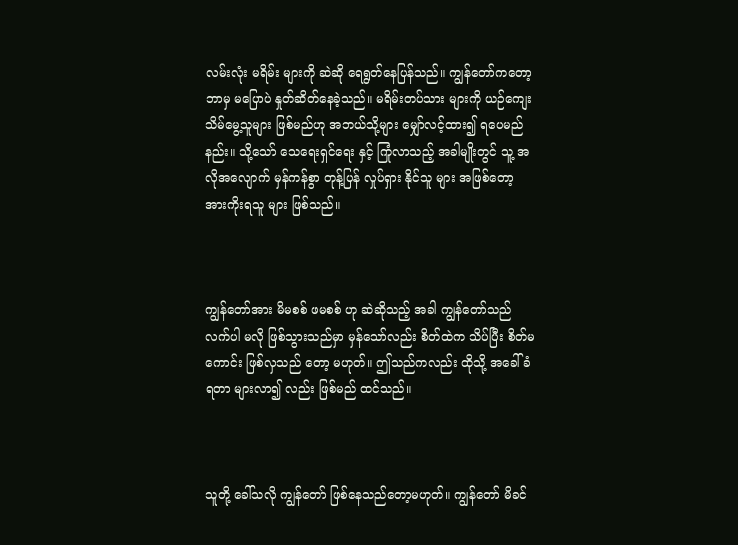လမ်းလုံး မရိမ်း များကို ဆဲဆို ရေရွတ်နေပြန်သည်။ ကျွန်တော်ကတော့ ဘာမှ မပြောပဲ နှုတ်ဆိတ်နေခဲ့သည်။ မရိမ်းတပ်သား များကို ယဉ်ကျေး သိမ်မွေ့သူများ ဖြစ်မည်ဟု အဘယ်သို့များ မျှော်လင့်ထား၍ ရပေမည်နည်း။ သို့သော် သေရေးရှင်ရေး နှင့် ကြုံလာသည့် အခါမျိုးတွင် သူ့ အလိုအလျောက် မှန်ကန်စွာ တုန့်ပြန် လှုပ်ရှား နိုင်သူ များ အဖြစ်တော့ အားကိုးရသူ များ ဖြစ်သည်။



ကျွန်တော်အား မိမစစ် ဖမစစ် ဟု ဆဲဆိုသည့် အခါ ကျွန်တော်သည် လက်ပါ မလို ဖြစ်သွားသည်မှာ မှန်သော်လည်း စိတ်ထဲက သိပ်ပြီး စိတ်မကောင်း ဖြစ်လှသည် တော့ မဟုတ်။ ဤသည်ကလည်း ထိုသို့ အခေါ်ခံရတာ များလာ၍ လည်း ဖြစ်မည် ထင်သည်။



သူတို့ ခေါ်သလို ကျွန်တော် ဖြစ်နေသည်တော့မဟုတ်။ ကျွန်တော် မိခင်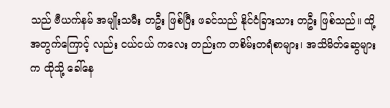သည် ဗီယက်နမ် အမျိုးသမီး တဦး ဖြစ်ပြီး ဖခင်သည် နိုင်ငံခြားသား တဦး ဖြစ်သည်။ ထို့အတွက်ကြောင့် လည်း ငယ်ငယ် ‌ကလေး တည်းက တစိမ်းတရံစာများ၊ အသိမိတ်ဆွေများက ထိုသို့ ခေါ်နေ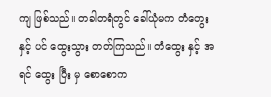ကျ ဖြစ်သည်။ တခါတရံတွင် ခေါ်ယုံမက တံတွေး နှင့် ပင် ထွေးသွား တတ်ကြသည်။ တံထွေး နှင့် အရင် ထွေး ပြီး မှ စောစောက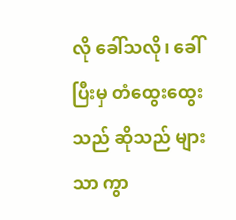လို ခေါ်သလို၊ ခေါ်ပြီးမှ တံထွေးထွေးသည် ဆိုသည် များသာ ကွာ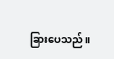ခြားပေသည်။